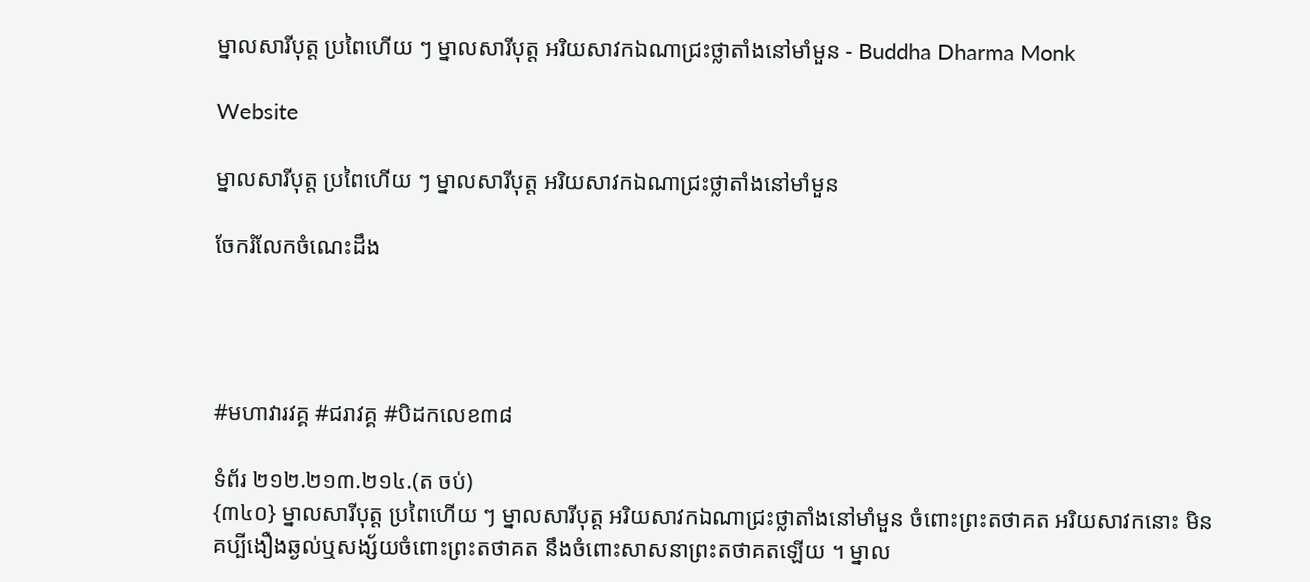ម្នាលសារីបុត្ត ប្រពៃហើយ ៗ ម្នាលសារីបុត្ត អរិយសាវកឯណាជ្រះថ្លាតាំងនៅមាំមួន - Buddha Dharma Monk

Website

ម្នាលសារីបុត្ត ប្រពៃហើយ ៗ ម្នាលសារីបុត្ត អរិយសាវកឯណាជ្រះថ្លាតាំងនៅមាំមួន

ចែករំលែកចំណេះដឹង




#មហាវារវគ្គ #ជរាវគ្គ #បិដកលេខ៣៨

ទំព័រ ២១២.២១៣.២១៤.(ត ចប់)
{៣៤០} ម្នាលសារីបុត្ត ប្រពៃហើយ ៗ ម្នាលសារីបុត្ត អរិយសាវកឯណាជ្រះថ្លាតាំងនៅមាំមួន ចំពោះព្រះតថាគត អរិយសាវកនោះ មិនគប្បីងឿងឆ្ងល់ឬសង្ស័យចំពោះព្រះតថាគត នឹងចំពោះសាសនាព្រះតថាគតឡើយ ។ ម្នាល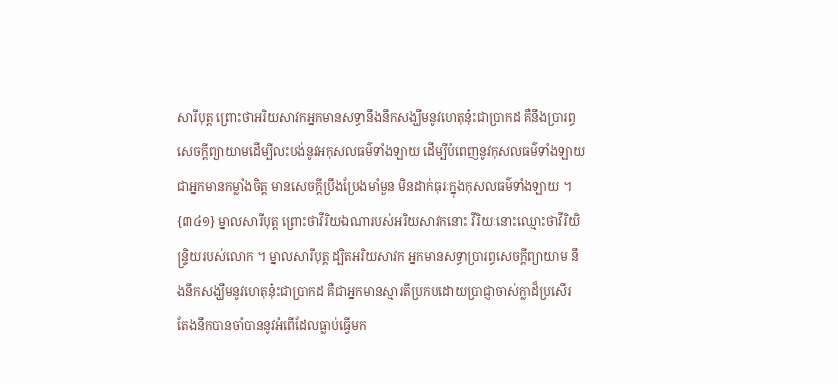សារីបុត្ត ព្រោះថាអរិយសាវកអ្នកមានសទ្ធានឹងនឹកសង្ឃឹមនូវហេតុន៎ុះជាប្រាកដ គឺនឹងប្រារព្ធសេចក្តីព្យាយាមដើម្បីលះបង់នូវអកុសលធម៌ទាំងឡាយ ដើម្បីបំពេញនូវកុសលធម៌ទាំងឡាយ ជាអ្នកមានកម្លាំងចិត្ត មានសេចក្តីប្រឹងប្រែងមាំមួន មិនដាក់ធុរៈក្នុងកុសលធម៌ទាំងឡាយ ។
{៣៤១} ម្នាលសារីបុត្ត ព្រោះថាវីរិយឯណារបស់អរិយសាវកនោះ វីរិយៈនោះឈ្មោះថាវីរិយិន្រ្ទិយរបស់លោក ។ ម្នាលសារីបុត្ត ដ្បិតអរិយសាវក អ្នកមានសទ្ធាប្រារព្ធសេចក្តីព្យាយាម នឹងនឹកសង្ឃឹមនូវហេតុន៎ុះជាប្រាកដ គឺជាអ្នកមានស្មារតីប្រកបដោយប្រាជ្ញាចាស់ក្លាដ៏ប្រសើរ តែងនឹកបានចាំបាននូវអំពើដែលធ្លាប់ធ្វើមក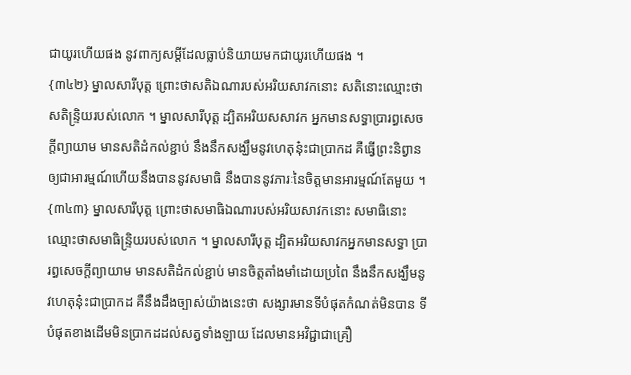ជាយូរហើយផង នូវពាក្យសម្ដីដែលធ្លាប់និយាយមកជាយូរហើយផង ។
{៣៤២} ម្នាលសារីបុត្ត ព្រោះថាសតិឯណារបស់អរិយសាវកនោះ សតិនោះឈ្មោះថាសតិន្រ្ទិយរបស់លោក ។ ម្នាលសារីបុត្ត ដ្បិតអរិយសសាវក អ្នកមានសទ្ធាប្រារព្ធសេចក្តីព្យាយាម មានសតិដំកល់ខ្ជាប់ នឹងនឹកសង្ឃឹមនូវហេតុន៎ុះជាប្រាកដ គឺធ្វើព្រះនិព្វានឲ្យជាអារម្មណ៍ហើយនឹងបាននូវសមាធិ នឹងបាននូវភារៈនៃចិត្តមានអារម្មណ៍តែមួយ ។
{៣៤៣} ម្នាលសារីបុត្ត ព្រោះថាសមាធិឯណារបស់អរិយសាវកនោះ សមាធិនោះឈ្មោះថាសមាធិន្រ្ទិយរបស់លោក ។ ម្នាលសារីបុត្ត ដ្បិតអរិយសាវកអ្នកមានសទ្ធា ប្រារព្ធសេចក្តីព្យាយាម មានសតិដំកល់ខ្ជាប់ មានចិត្តតាំងមាំដោយប្រពៃ នឹងនឹកសង្ឃឹមនូវហេតុន៎ុះជាប្រាកដ គឺនឹងដឹងច្បាស់យ៉ាងនេះថា សង្សារមានទីបំផុតកំណត់មិនបាន ទីបំផុតខាងដើមមិនប្រាកដដល់សត្វទាំងឡាយ ដែលមានអវិជ្ជាជាគ្រឿ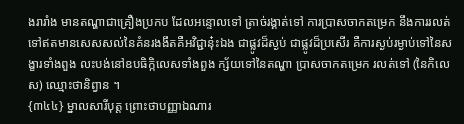ងរារាំង មានតណ្ហាជាគ្រឿងប្រកប ដែលអន្ទោលទៅ ត្រាច់រង្គាត់ទៅ ការប្រាសចាកតម្រេក នឹងការរលត់ទៅឥតមានសេសសល់នៃគំនរងងឹតគឺអវិជ្ជាន៎ុះឯង ជាផ្លូវដ៏ស្ងប់ ជាផ្លូវដ៏ប្រសើរ គឺការស្ងប់រម្ងាប់ទៅនៃសង្ខារទាំងពួង លះបង់នៅឧបធិកិ្កលេសទាំងពួង ក្ស័យទៅនៃតណ្ហា ប្រាសចាកតម្រេក រលត់ទៅ (នៃកិលេស) ឈ្មោះថានិព្វាន ។
{៣៤៤} ម្នាលសារីបុត្ត ព្រោះថាបញ្ញាឯណារ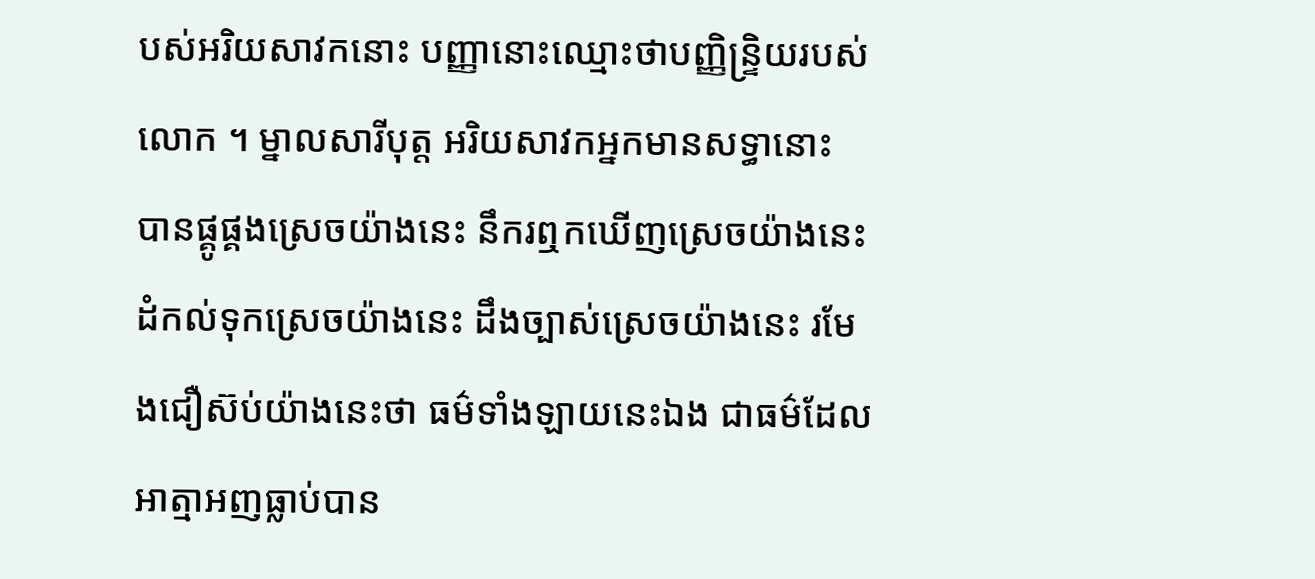បស់អរិយសាវកនោះ បញ្ញានោះឈ្មោះថាបញ្ញិន្ទ្រិយរបស់លោក ។ ម្នាលសារីបុត្ត អរិយសាវកអ្នកមានសទ្ធានោះ បានផ្គូផ្គងស្រេចយ៉ាងនេះ នឹករឮកឃើញស្រេចយ៉ាងនេះ ដំកល់ទុកស្រេចយ៉ាងនេះ ដឹងច្បាស់ស្រេចយ៉ាងនេះ រមែងជឿស៊ប់យ៉ាងនេះថា ធម៌ទាំងឡាយនេះឯង ជាធម៌ដែលអាត្មាអញធ្លាប់បាន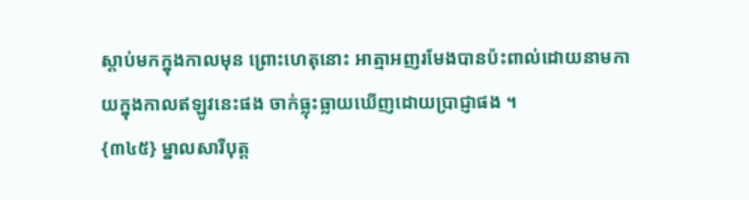ស្ដាប់មកក្នុងកាលមុន ព្រោះហេតុនោះ អាត្មាអញរមែងបានប៉ះពាល់ដោយនាមកាយក្នុងកាលឥឡូវនេះផង ចាក់ធ្លុះធ្លាយឃើញដោយប្រាជ្ញាផង ។
{៣៤៥} ម្នាលសារីបុត្ត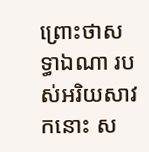ព្រោះថាសទ្ធាឯណា របស់អរិយសាវកនោះ ស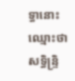ទ្ធានោះឈ្មោះថា សទ្ធិន្ទ្រិ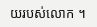យរបស់លោក ។